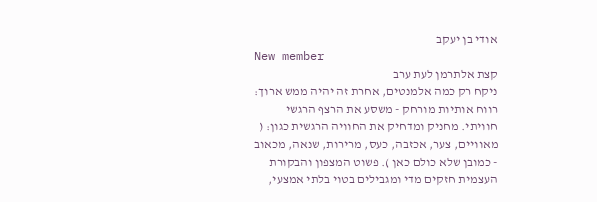אודי בן יעקב
New member
קצת אלתרמן לעת ערב
ניקח רק כמה אלמנטים, אחרת זה יהיה ממש ארוך: רווח אותיות מורחק - משסע את הרצף הרגשי חוויתי. מחניק ומדחיק את החוויה הרגשית כגון: ( מאוויים, צער, אכזבה, כעס, מרירות, שנאה, מכאוב - כמובן שלא כולם כאן ). פשוט המצפון והבקורת העצמית חזקים מדי ומגבילים בטוי בלתי אמצעי,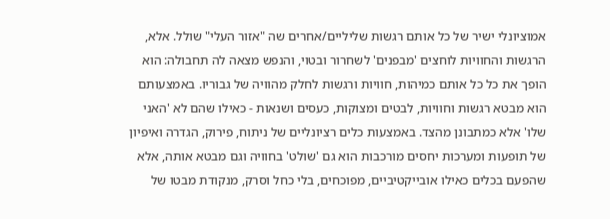אמוציונלי ישיר של כל אותם רגשות שליליים/אחרים שה "אזור העלי" שולל. אלא, הרגשות והחוויות לוחצים 'מבפנים' לשחרור ובטוי, והנפש מצאה לה תחבולה: הוא הופך את כל כל אותם כמיהות, חוויות ורגשות לחלק מהוויה של גבוריו. באמצעותם הוא מבטא רגשות וחוויות, לבטים ומצוקות, כעסים ושנאות - כאילו שהם לא 'האני שלו' אלא כמתבונן מהצד. באמצעות כלים רציונליים של ניתוח, פירוק, הגדרה ואיפיון של תופעות ומערכות יחסים מורכבות הוא גם 'שולט' בחוויה וגם מבטא אותה, אלא שהפעם בכלים כאילו אובייקטיביים, מפוכחים, בלי כחל וסרק, מנקודת מבטו של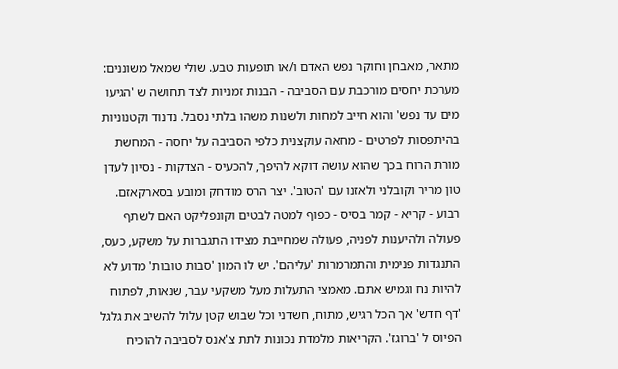מתאר, מאבחן וחוקר נפש האדם ו/או תופעות טבע. שולי שמאל משוננים: מערכת יחסים מורכבת עם הסביבה - הבנות זמניות לצד תחושה ש 'הגיעו מים עד נפש' והוא חייב למחות ולשנות משהו בלתי נסבל. נדנוד וקטנוניות בהיתפסות לפרטים - מחאה עוקצנית כלפי הסביבה על יחסה - המחשת מורת הרוח בכך שהוא עושה דוקא להיפך, להכעיס - הצדקות - נסיון לעדן טון מריר וקובלני ולאזנו עם 'הטוב'. יצר הרס מודחק ומובע בסארקאזם. רבוע - קריא - קמר בסיס - כפוף למטה לבטים וקונפליקט האם לשתף פעולה ולהיענות לפניה, פעולה שמחייבת מצידו התגברות על משקע, כעס, התנגדות פנימית והתמרמרות 'עליהם'. יש לו המון 'סבות טובות' מדוע לא להיות נח וגמיש אתם. מאמצי התעלות מעל משקעי עבר, שנאות, לפתוח 'דף חדש' אך הכל רגיש, מתוח, חשדני וכל שבוש קטן עלול להשיב את גלגל הפיוס ל 'ברוגז'. הקריאות מלמדת נכונות לתת צ'אנס לסביבה להוכיח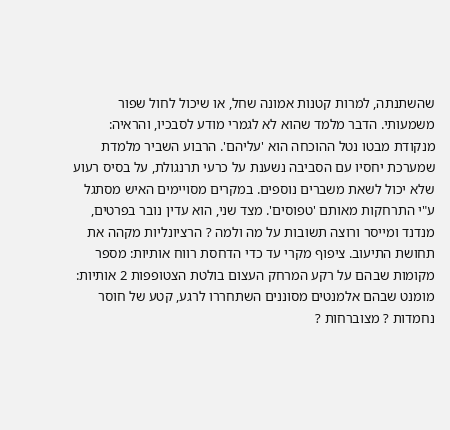שהשתנתה, למרות קטנות אמונה שחל, או שיכול לחול שפור משמעותי. הדבר מלמד שהוא לא לגמרי מודע לסבכיו, והראיה: מנקודת מבטו נטל ההוכחה הוא 'עליהם'. הרבוע השביר מלמדת שמערכת יחסיו עם הסביבה נשענת על כרעי תרנגולת, על בסיס רעוע שלא יכול לשאת משברים נוספים. במקרים מסויימים האיש מסתגל ע"י התרחקות מאותם 'טפוסים'. מצד שני, הוא עדין נובר בפרטים, מנדנד ומייסר ורוצה תשובות על מה ולמה ? הרציונליות מקהה את תחושת התיעוב. ציפוף מקרי עד כדי הדחסת רווח אותיות: מספר מקומות שבהם על רקע המרחק העצום בולטת הצטופפות 2 אותיות: מומנט שבהם אלמנטים מסוננים השתחררו לרגע, קטע של חוסר נחמדות ? מצוברחות ?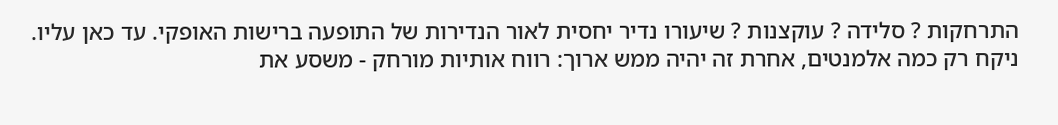התרחקות ? סלידה ? עוקצנות ? שיעורו נדיר יחסית לאור הנדירות של התופעה ברישות האופקי. עד כאן עליו.
ניקח רק כמה אלמנטים, אחרת זה יהיה ממש ארוך: רווח אותיות מורחק - משסע את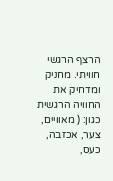הרצף הרגשי חוויתי. מחניק ומדחיק את החוויה הרגשית כגון: ( מאוויים, צער, אכזבה, כעס,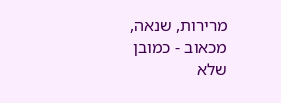מרירות, שנאה, מכאוב - כמובן שלא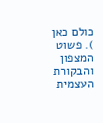כולם כאן ). פשוט המצפון והבקורת העצמית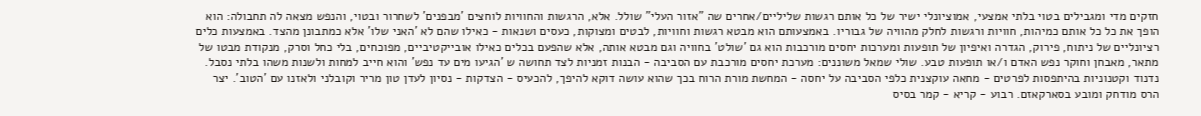חזקים מדי ומגבילים בטוי בלתי אמצעי, אמוציונלי ישיר של כל אותם רגשות שליליים/אחרים שה "אזור העלי" שולל. אלא, הרגשות והחוויות לוחצים 'מבפנים' לשחרור ובטוי, והנפש מצאה לה תחבולה: הוא הופך את כל כל אותם כמיהות, חוויות ורגשות לחלק מהוויה של גבוריו. באמצעותם הוא מבטא רגשות וחוויות, לבטים ומצוקות, כעסים ושנאות - כאילו שהם לא 'האני שלו' אלא כמתבונן מהצד. באמצעות כלים רציונליים של ניתוח, פירוק, הגדרה ואיפיון של תופעות ומערכות יחסים מורכבות הוא גם 'שולט' בחוויה וגם מבטא אותה, אלא שהפעם בכלים כאילו אובייקטיביים, מפוכחים, בלי כחל וסרק, מנקודת מבטו של מתאר, מאבחן וחוקר נפש האדם ו/או תופעות טבע. שולי שמאל משוננים: מערכת יחסים מורכבת עם הסביבה - הבנות זמניות לצד תחושה ש 'הגיעו מים עד נפש' והוא חייב למחות ולשנות משהו בלתי נסבל. נדנוד וקטנוניות בהיתפסות לפרטים - מחאה עוקצנית כלפי הסביבה על יחסה - המחשת מורת הרוח בכך שהוא עושה דוקא להיפך, להכעיס - הצדקות - נסיון לעדן טון מריר וקובלני ולאזנו עם 'הטוב'. יצר הרס מודחק ומובע בסארקאזם. רבוע - קריא - קמר בסיס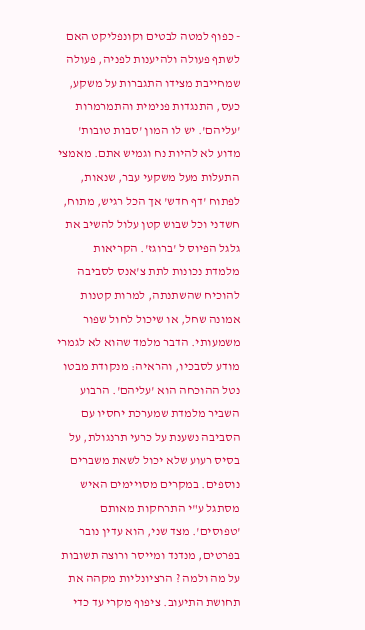- כפוף למטה לבטים וקונפליקט האם לשתף פעולה ולהיענות לפניה, פעולה שמחייבת מצידו התגברות על משקע, כעס, התנגדות פנימית והתמרמרות 'עליהם'. יש לו המון 'סבות טובות' מדוע לא להיות נח וגמיש אתם. מאמצי התעלות מעל משקעי עבר, שנאות, לפתוח 'דף חדש' אך הכל רגיש, מתוח, חשדני וכל שבוש קטן עלול להשיב את גלגל הפיוס ל 'ברוגז'. הקריאות מלמדת נכונות לתת צ'אנס לסביבה להוכיח שהשתנתה, למרות קטנות אמונה שחל, או שיכול לחול שפור משמעותי. הדבר מלמד שהוא לא לגמרי מודע לסבכיו, והראיה: מנקודת מבטו נטל ההוכחה הוא 'עליהם'. הרבוע השביר מלמדת שמערכת יחסיו עם הסביבה נשענת על כרעי תרנגולת, על בסיס רעוע שלא יכול לשאת משברים נוספים. במקרים מסויימים האיש מסתגל ע"י התרחקות מאותם 'טפוסים'. מצד שני, הוא עדין נובר בפרטים, מנדנד ומייסר ורוצה תשובות על מה ולמה ? הרציונליות מקהה את תחושת התיעוב. ציפוף מקרי עד כדי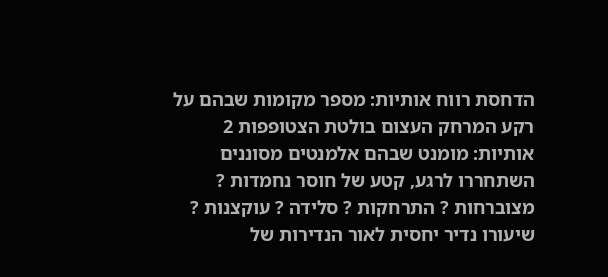הדחסת רווח אותיות: מספר מקומות שבהם על רקע המרחק העצום בולטת הצטופפות 2 אותיות: מומנט שבהם אלמנטים מסוננים השתחררו לרגע, קטע של חוסר נחמדות ? מצוברחות ? התרחקות ? סלידה ? עוקצנות ? שיעורו נדיר יחסית לאור הנדירות של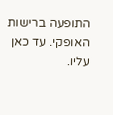התופעה ברישות האופקי. עד כאן עליו.